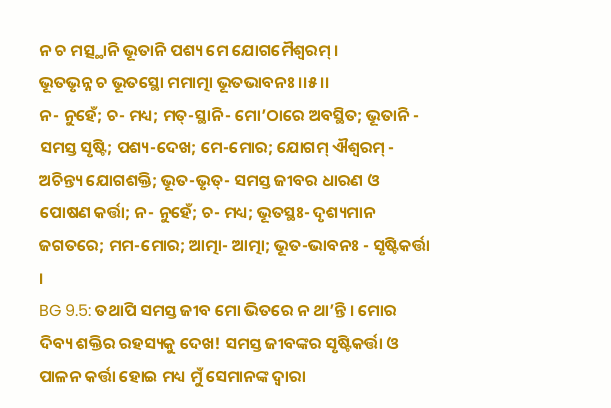ନ ଚ ମତ୍ସ୍ଥାନି ଭୂତାନି ପଶ୍ୟ ମେ ଯୋଗମୈଶ୍ୱରମ୍ ।
ଭୂତଭୃନ୍ନ ଚ ଭୂତସ୍ଥୋ ମମାତ୍ମା ଭୂତଭାବନଃ ।।୫।।
ନ- ନୁହେଁ; ଚ- ମଧ୍ୟ; ମତ୍-ସ୍ଥାନି- ମୋ’ଠାରେ ଅବସ୍ଥିତ; ଭୂତାନି - ସମସ୍ତ ସୃଷ୍ଟି; ପଶ୍ୟ-ଦେଖ; ମେ-ମୋର; ଯୋଗମ୍ ଐଶ୍ୱରମ୍ - ଅଚିନ୍ତ୍ୟ ଯୋଗଶକ୍ତି; ଭୂତ-ଭୃତ୍- ସମସ୍ତ ଜୀବର ଧାରଣ ଓ ପୋଷଣ କର୍ତ୍ତା; ନ- ନୁହେଁ; ଚ- ମଧ୍ୟ; ଭୂତସ୍ଥଃ- ଦୃଶ୍ୟମାନ ଜଗତରେ; ମମ-ମୋର; ଆତ୍ମା- ଆତ୍ମା; ଭୂତ-ଭାବନଃ - ସୃଷ୍ଟିକର୍ତ୍ତା ।
BG 9.5: ତଥାପି ସମସ୍ତ ଜୀବ ମୋ ଭିତରେ ନ ଥା’ନ୍ତି । ମୋର ଦିବ୍ୟ ଶକ୍ତିର ରହସ୍ୟକୁ ଦେଖ! ସମସ୍ତ ଜୀବଙ୍କର ସୃଷ୍ଟିକର୍ତ୍ତା ଓ ପାଳନ କର୍ତ୍ତା ହୋଇ ମଧ୍ୟ ମୁଁ ସେମାନଙ୍କ ଦ୍ୱାରା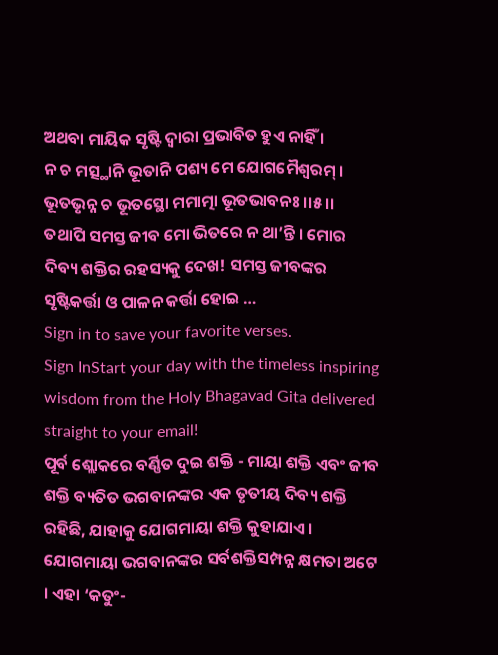ଅଥବା ମାୟିକ ସୃଷ୍ଟି ଦ୍ୱାରା ପ୍ରଭାବିତ ହୁଏ ନାହିଁ ।
ନ ଚ ମତ୍ସ୍ଥାନି ଭୂତାନି ପଶ୍ୟ ମେ ଯୋଗମୈଶ୍ୱରମ୍ ।
ଭୂତଭୃନ୍ନ ଚ ଭୂତସ୍ଥୋ ମମାତ୍ମା ଭୂତଭାବନଃ ।।୫।।
ତଥାପି ସମସ୍ତ ଜୀବ ମୋ ଭିତରେ ନ ଥା’ନ୍ତି । ମୋର ଦିବ୍ୟ ଶକ୍ତିର ରହସ୍ୟକୁ ଦେଖ! ସମସ୍ତ ଜୀବଙ୍କର ସୃଷ୍ଟିକର୍ତ୍ତା ଓ ପାଳନ କର୍ତ୍ତା ହୋଇ …
Sign in to save your favorite verses.
Sign InStart your day with the timeless inspiring wisdom from the Holy Bhagavad Gita delivered straight to your email!
ପୂର୍ବ ଶ୍ଲୋକରେ ବର୍ଣ୍ଣିତ ଦୁଇ ଶକ୍ତି - ମାୟା ଶକ୍ତି ଏବଂ ଜୀବ ଶକ୍ତି ବ୍ୟତିତ ଭଗବାନଙ୍କର ଏକ ତୃତୀୟ ଦିବ୍ୟ ଶକ୍ତି ରହିଛି, ଯାହାକୁ ଯୋଗମାୟା ଶକ୍ତି କୁହାଯାଏ । ଯୋଗମାୟା ଭଗବାନଙ୍କର ସର୍ବଶକ୍ତିସମ୍ପନ୍ନ କ୍ଷମତା ଅଟେ । ଏହା ‘କତୁଂ-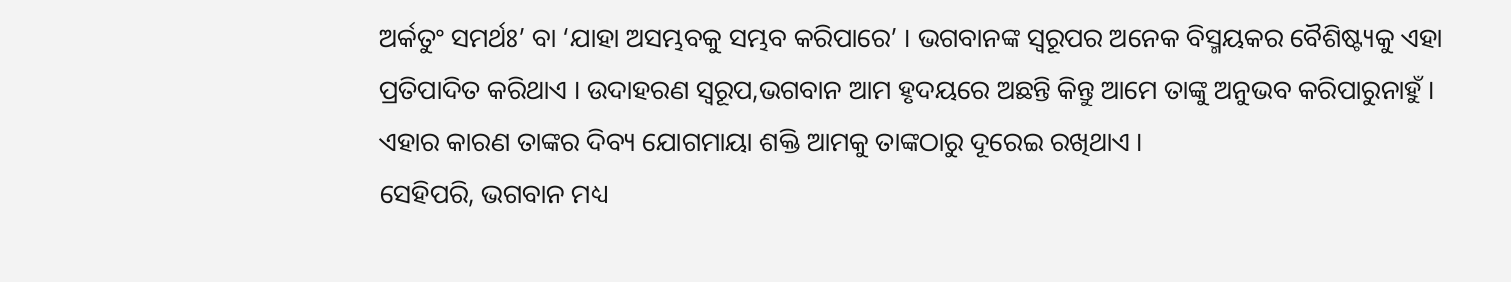ଅର୍କତୁଂ ସମର୍ଥଃ’ ବା ‘ଯାହା ଅସମ୍ଭବକୁ ସମ୍ଭବ କରିପାରେ’ । ଭଗବାନଙ୍କ ସ୍ୱରୂପର ଅନେକ ବିସ୍ମୟକର ବୈଶିଷ୍ଟ୍ୟକୁ ଏହା ପ୍ରତିପାଦିତ କରିଥାଏ । ଉଦାହରଣ ସ୍ୱରୂପ,ଭଗବାନ ଆମ ହୃଦୟରେ ଅଛନ୍ତି କିନ୍ତୁ ଆମେ ତାଙ୍କୁ ଅନୁଭବ କରିପାରୁନାହୁଁ । ଏହାର କାରଣ ତାଙ୍କର ଦିବ୍ୟ ଯୋଗମାୟା ଶକ୍ତି ଆମକୁ ତାଙ୍କଠାରୁ ଦୂରେଇ ରଖିଥାଏ ।
ସେହିପରି, ଭଗବାନ ମଧ୍ୟ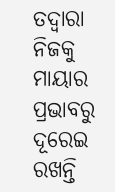ତଦ୍ୱାରା ନିଜକୁ ମାୟାର ପ୍ରଭାବରୁ ଦୂରେଇ ରଖନ୍ତି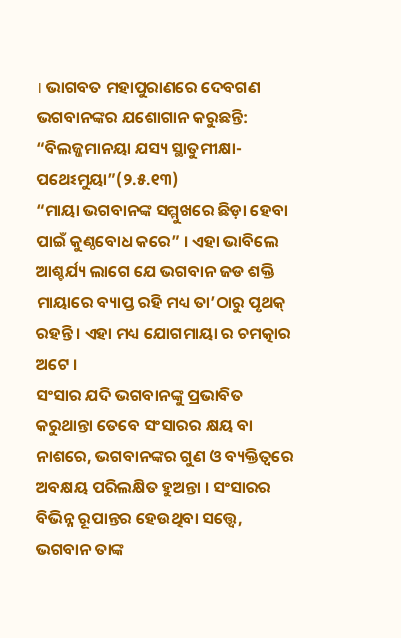। ଭାଗବତ ମହାପୁରାଣରେ ଦେବଗଣ ଭଗବାନଙ୍କର ଯଶୋଗାନ କରୁଛନ୍ତି:
“ବିଲଜ୍ଜମାନୟା ଯସ୍ୟ ସ୍ଥାତୁମୀକ୍ଷା-ପଥେଽମୁୟା”(୨.୫.୧୩)
“ମାୟା ଭଗବାନଙ୍କ ସମ୍ମୁଖରେ ଛିଡ଼ା ହେବା ପାଇଁ କୁଣ୍ଠବୋଧ କରେ” । ଏହା ଭାବିଲେ ଆଶ୍ଚର୍ଯ୍ୟ ଲାଗେ ଯେ ଭଗବାନ ଜଡ ଶକ୍ତି ମାୟାରେ ବ୍ୟାପ୍ତ ରହି ମଧ୍ୟ ତା’ଠାରୁ ପୃଥକ୍ ରହନ୍ତି । ଏହା ମଧ୍ୟ ଯୋଗମାୟା ର ଚମତ୍କାର ଅଟେ ।
ସଂସାର ଯଦି ଭଗବାନଙ୍କୁ ପ୍ରଭାବିତ କରୁଥାନ୍ତା ତେବେ ସଂସାରର କ୍ଷୟ ବା ନାଶରେ, ଭଗବାନଙ୍କର ଗୁଣ ଓ ବ୍ୟକ୍ତିତ୍ୱରେ ଅବକ୍ଷୟ ପରିଲକ୍ଷିତ ହୁଅନ୍ତା । ସଂସାରର ବିଭିନ୍ନ ରୂପାନ୍ତର ହେଉଥିବା ସତ୍ତ୍ୱେ, ଭଗବାନ ତାଙ୍କ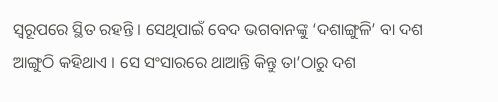ସ୍ୱରୂପରେ ସ୍ଥିତ ରହନ୍ତି । ସେଥିପାଇଁ ବେଦ ଭଗବାନଙ୍କୁ ‘ଦଶାଙ୍ଗୁଳି’ ବା ଦଶ ଆଙ୍ଗୁଠି କହିଥାଏ । ସେ ସଂସାରରେ ଥାଆନ୍ତି କିନ୍ତୁ ତା’ଠାରୁ ଦଶ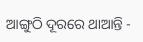ଆଙ୍ଗୁଠି ଦୂରରେ ଥାଆନ୍ତି -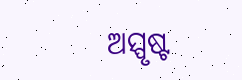ଅସ୍ପୃଷ୍ଟ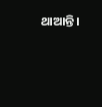ଥାଆନ୍ତି ।